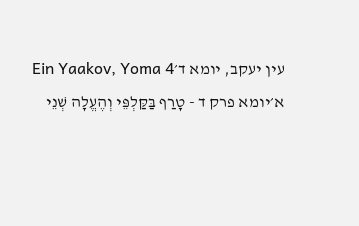עין יעקב, יומא ד׳Ein Yaakov, Yoma 4
א׳יומא פרק ד - טָרַף בַּקַּלְפֵּי וְהֶעֱלָה שְׁנֵי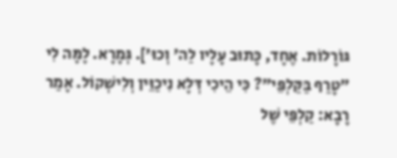גּוֹרָלוֹת. אֶחָד, כָּתוּב עָלָיו לַה' וְכוּ']. גְּמָרָא. לָמָּה לִי "טָרַף בַּקַּלְפֵּי"? כִּי הֵיכִי דְּלָא נִיכַוֵּין וְלִישְׁקוֹל. אָמַר רָבָא: קַלְפֵּי שֶׁל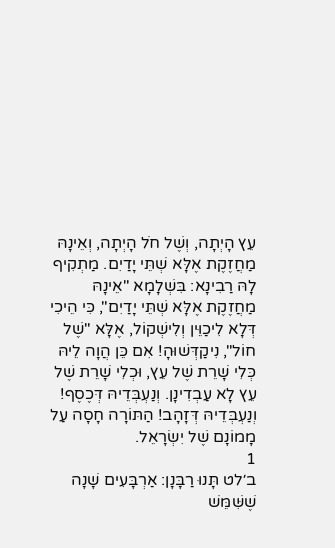עֵץ הָיְתָה, וְשֶׁל חֹל הָיְתָה, וְאֵינָהּ מַחֲזֶקֶת אֶלָּא שְׁתֵּי יָדַיִם. מַתְקִיף לָהּ רַבִינָא: בִּשְׁלָמָא "אֵינָהּ מַחֲזֶקֶת אֶלָּא שְׁתֵּי יָדַיִם", כִּי הֵיכִי דְּלָא לִיכַוֵּין וְלִישְׁקוֹל, אֶלָּא "שֶׁל חוֹל", נִיקַדְּשׁוּהָ! אִם כֵּן הֲוָה לֵיהּ כְּלִי שָׁרֵת שֶׁל עֵץ, וּכְלִי שָׁרֵת שֶׁל עֵץ לָא עַבְדִינָן. וְנַעְבְּדֵיהּ דְּכֶסֶף! וְנַעְבְּדֵיהּ דְּזָהָב! הַתּוֹרָה חָסָה עַל מָמוֹנָם שֶׁל יִשְׂרָאֵל.
1
ב׳לט תָּנוּ רַבָּנָן: אַרְבָּעִים שָׁנָה שֶׁשִּׁמֵּשׁ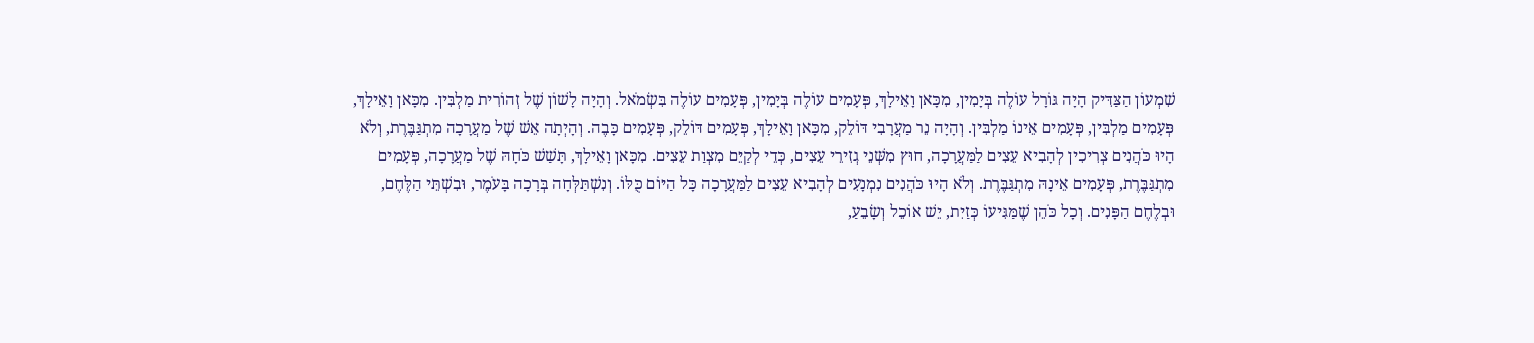שִׁמְעוֹן הַצַּדִּיק הָיָה גּוֹרָל עוֹלֶה בְּיָמִין, מִכָּאן וָאֵילָךְ, פְּעָמִים עוֹלֶה בְּיָמִין, פְּעָמִים עוֹלֶה בִּשְׂמֹאל. וְהָיָה לָשׁוֹן שֶׁל זְהוֹרִית מַלְבִּין. מִכָּאן וָאֵילָךְ, פְּעָמִים מַלְבִּין, פְּעָמִים אֵינוֹ מַלְבִּין. וְהָיָה נֵר מַעֲרָבִי דּוֹלֵק, מִכָּאן וָאֵילָךְ, פְּעָמִים דּוֹלֵק, פְּעָמִים כָּבֶה. וְהָיְתָה אֵשׁ שֶׁל מַעֲרָכָה מִתְגַּבֶּרֶת, וְלֹא הָיוּ כֹּהֲנִים צְרִיכִין לְהָבִיא עֵצִים לַמַּעֲרָכָה, חוּץ מִשְּׁנֵי גְזִירֵי עֵצִים, כְּדֵי לְקַיֵּם מִצְוַת עֵצִים. מִכָּאן וָאֵילָךְ, תָּשַׁשׁ כֹּחָהּ שֶׁל מַעֲרָכָה, פְּעָמִים מִתְגַּבֶּרֶת, פְּעָמִים אֵינָהּ מִתְגַּבֶּרֶת. וְלֹא הָיוּ כֹּהֲנִים נִמְנָעִים לְהָבִיא עֵצִים לַמַּעֲרָכָה כָּל הַיּוֹם כֻּלּוֹ. וְנִשְׁתַּלְּחָה בְּרָכָה בָּעֹמֶר, וּבִשְׁתֵּי הַלֶּחֶם, וּבְלֶחֶם הַפָּנִים. וְכָל כֹּהֵן שֶׁמַּגִּיעוֹ כְּזַיִת, יֵשׁ אוֹכֵל וְשָׂבֵעַ,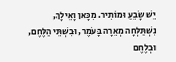יֵשׁ שָׂבֵעַ וּמוֹתִיר. מִכָּאן וָאֵילָךְ, נִשְׁתַּלְּחָה מְאֵרָה בָּעֹמֶר, וּבִשְׁתֵּי הַלֶּחֶם, וּבְלֶחֶם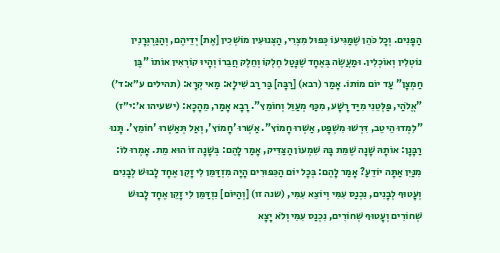הַפָּנִים. וְכָל כֹּהֵן שֶׁמַּגִּיעוֹ כְּפוּל מִצְרִי, הַצְּנוּעִין מוֹשְׁכִין [אֶת] יְדֵיהֶם, וְהַגַּרְגְּרָנִין נוֹטְלִין וְאוֹכְלִין. וּמַעֲשֶׂה בְּאֶחָד שֶׁנָּטַל חֶלְקוֹ וְחֵלֶק חֲבֵרוֹ וְהָיוּ קוֹרְאִין אוֹתוֹ "בֶּן חַמְצָן" עַד יוֹם מוֹתוֹ. אָמַר (רבא) [רַבָּה] בַּר רַב שִׁילָא: מַאי קְרָא: (תהילים ע״א:ד׳) "אֱלֹהַי, פַּלְּטֵנִי מִיַּד רָשָׁע, מִכַּף מְעַוֵּל וְחוֹמֵץ". רָבָא אָמַר, מֵהָכָא: (ישעיהו א׳:י״ז) "לִמְדוּ הֵיטֵב, דִּרְשׁוּ מִשְׁפָּט, אַשְּׁרוּ חָמוֹץ". אַשְּׁרוּ 'חָמוֹץ', וְאַל תְּאַשְּׁרוּ 'חוֹמֵץ'. תָּנוּ רַבָּנָן: אוֹתָהּ שָׁנָה שֶׁמֵּת בָּהּ שִׁמְעוֹן הַצַּדִּיק, אָמַר לָהֶם: בְּשָׁנָה זוֹ הוּא מֵת. אָמְרוּ לוֹ: מִנַּיִן אַתָּה יוֹדֵעַ? אָמַר לָהֶם: בְּכָל יוֹם הַכִּפּוּרִים הָיָה מִזְדַּמֵּן לִי זָקֵן אֶחָד לָבוּשׁ לְבָנִים וְעָטוּף לְבָנִים, נִכְנַס עִמִּי וְיוֹצֵא עִמִּי, (שנה זו) [וְהַיּוֹם] נִזְדַּמֵּן לִי זָקֵן אֶחָד לָבוּשׁ שְׁחוֹרִים וְעָטוּף שְׁחוֹרִים, נִכְנַס עִמִּי וְלֹא יָצָא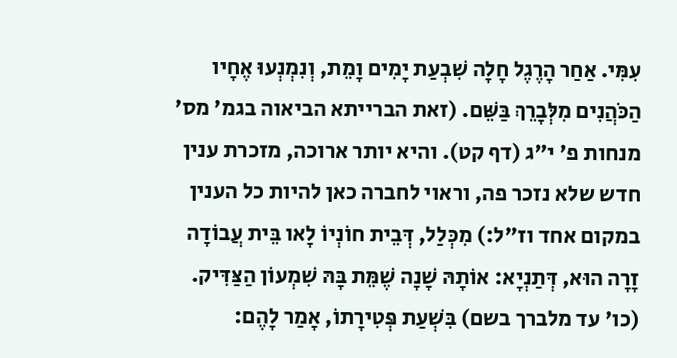עִמִּי. אַחַר הָרֶגֶל חָלָה שִׁבְעַת יָמִים וָמֵת, וְנִמְנְעוּ אֶחָיו הַכֹּהֲנִים מִלְּבָרֵךְ בַּשֵּׁם. (זאת הברייתא הביאוה בגמ' מס' מנחות פ' י"ג (דף קט). והיא יותר ארוכה, מזכרת ענין חדש שלא נזכר פה, וראוי לחברה כאן להיות כל הענין במקום אחד וז"ל:) מִכְּלַל, דְּבֵית חוֹנְיוֹ לָאו בֵּית עֲבוֹדָה זָרָה הוּא, דְּתַנְיָא: אוֹתָהּ שָׁנָה שֶׁמֵּת בָּהּ שִׁמְעוֹן הַצַּדִּיק. (כו' עד מלברך בשם) בִּשְׁעַת פְּטִירָתוֹ, אָמַר לָהֶם: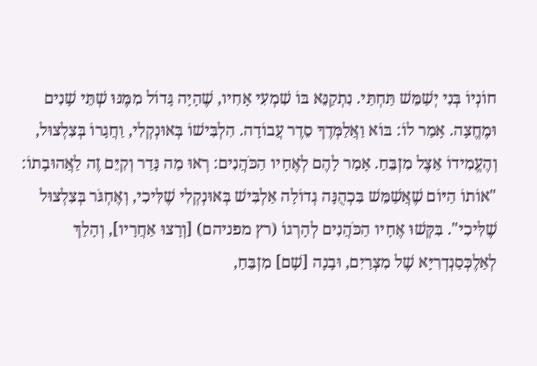חוֹנְיוֹ בְּנִי יְשַׁמֵּשׁ תַּחְתַּי. נִתְקַנֵּא בּוֹ שִׁמְעִי אָחִיו, שֶׁהָיָה גָּדוֹל מִמֶּנּוּ שְׁתֵּי שָׁנִים וּמֶחֱצָה. אָמַר לוֹ: בּוֹא וַאֲלַמְּדֶךָ סֵדֶר עֲבוֹדָה. הִלְבִּישׁוֹ בְּאוּנְקְלִי, וַחֲגָרוֹ בְּצִלְצוּל, וְהֶעֱמִידוֹ אֵצֶל מִזְבֵּחַ. אָמַר לָהֶם לְאֶחָיו הַכֹּהֲנִים: רְאוּ מַה נָּדַר וְקִיֵּם זֶה לַאֲהוּבָתוֹ: "אוֹתוֹ הַיּוֹם שֶׁאֲשַׁמֵּשׁ בִּכְהֻנָּה גְדוֹלָה אַלְבִּישׁ בְּאוּנְקְלִי שֶׁלִּיכִי, וְאֶחְגֹּר בְּצִלְצוּל שֶׁלִּיכִי". בִּקְּשׁוּ אֶחָיו הַכֹּהֲנִים לְהָרְגוֹ (רץ מפניהם) [וְרָצוּ אַחֲרָיו], וְהָלַךְ לְאַלֶכְּסַנְדְרִיָּא שֶׁל מִצְרַיִם, וּבָנָה [שָׁם] מִזְבֵּחַ,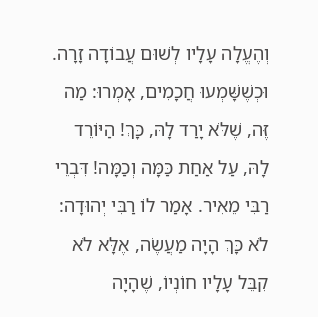וְהֶעֱלָה עָלָיו לְשׁוּם עֲבוֹדָה זָרָה. וּכְשֶׁשָּׁמְעוּ חֲכָמִים, אָמְרוּ: מַה זֶּה, שֶׁלֹּא יָרַד לָהּ, כָּךְ! הַיּוֹרֵד לָהּ, עַל אַחַת כַּמָּה וְכַמָּה! דִּבְרֵי רַבִּי מֵאִיר. אָמַר לוֹ רַבִּי יְהוּדָה: לֹא כָּךְ הָיָה מַעֲשֶׂה, אֶלָּא לֹא קִבֵּל עָלָיו חוֹנְיוֹ, שֶׁהָיָה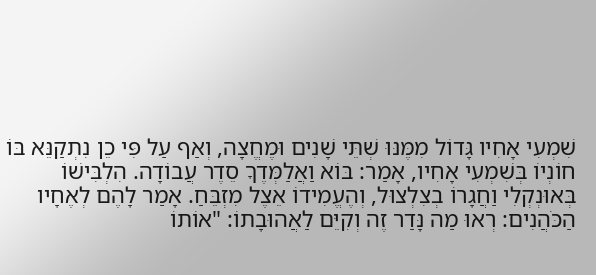שִׁמְעִי אָחִיו גָּדוֹל מִמֶּנּוּ שְׁתֵּי שָׁנִים וּמֶחֱצָה, וְאַף עַל פִּי כֵן נִתְקַנֵּא בּוֹ חוֹנְיוֹ בְּשִׁמְעִי אָחִיו, אָמַר: בּוֹא וַאֲלַמְּדֶךָ סֵדֶר עֲבוֹדָה. הִלְבִּישׁוֹ בְּאוּנְקְלִי וַחֲגָרוֹ בְצִלְצוּל, וְהֶעֱמִידוֹ אֵצֶל מִזְבֵּחַ. אָמַר לָהֶם לְאֶחָיו הַכֹּהֲנִים: רְאוּ מַה נָּדַר זֶה וְקִיֵּם לַאֲהוּבָתוֹ: "אוֹתוֹ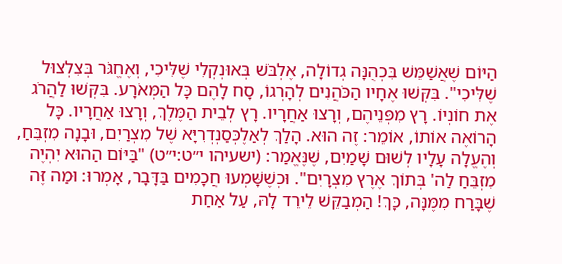הַיּוֹם שֶׁאֲשַׁמֵּשׁ בִּכְהֻנָּה גְדוֹלָה, אֶלְבֹּשׁ בְּאוּנְקְלִי שֶׁלִּיכִי, וְאֶחֱגֹּר בְּצִלְצוּל שֶׁלִּיכִי". בִּקְּשׁוּ אֶחָיו הַכֹּהֲנִים לְהָרְגוֹ, סָח לָהֶם כָּל הַמְּאֹרָע. בִּקְּשׁוּ לַהֲרֹג אֶת חוֹנְיוֹ. רָץ מִפְּנֵיהֶם, וְרָצוּ אַחֲרָיו. רָץ לְבֵית הַמֶּלֶךְ, וְרָצוּ אַחֲרָיו. כָּל הָרוֹאֶה אוֹתוֹ, אוֹמֵר: זֶה הוּא. הָלַךְ לְאַלֶכְּסַנְדְרִיָּא שֶׁל מִצְרַיִם, וּבָנָה מִזְבֵּחַ, וְהֶעֱלָה עָלָיו לְשׁוּם שָׁמַיִם, שֶׁנֶּאֱמַר: (ישעיהו י״ט:י״ט) "בַּיּוֹם הַהוּא יִהְיֶה מִזְבֵּחַ לַה' בְּתוֹךְ אֶרֶץ מִצְרָיִם". וּכְשֶׁשָּׁמְעוּ חֲכָמִים בַּדָּבָר, אָמְרוּ: וּמַה זֶּה שֶׁבָּרַח מִמֶּנָּה, כָּךְ! הַמְבַקֵּשׁ לֵירֵד לָהּ, עַל אַחַת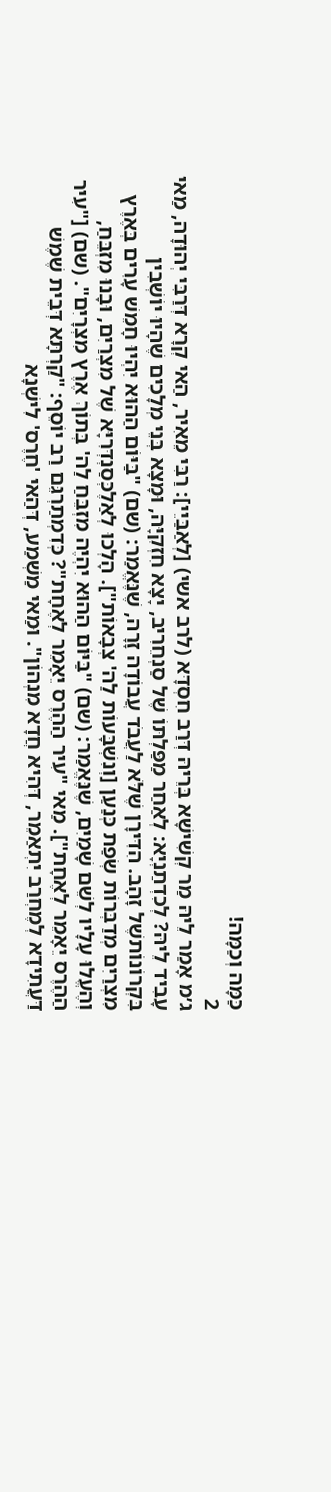כַּמָּה וְכַמָּה!
2
ג׳מ אָמַר לֵיהּ מַר קְשִׁישָׁא בְּרֵיהּ דְּרַב חִסְדָּא (לרב אשי) [לְאַבַּיֵי]: רַבִּי מֵאִיר, הַאי קְרָא דְּרַבִּי יְהוּדָה, מַאי עָבִיד לֵיהּ? לְכִדְתַנְיָא: לְאַחַר מַפַּלְתּוֹ שֶׁל סַנְחֵרִיב, יָצָא חִזְקִיָּה, וּמָצָא בְּנֵי מְלָכִים שֶׁהָיוּ יוֹשְׁבִין בִּקְרוֹנוֹתשֶׁל זָהָב. הִדִּירָן שֶׁלֹּא לַעֲבֹד עֲבוֹדָה זָרָה, שֶׁנֶּאֱמַר: (שם) "בַּיּוֹם הַהוּא יִהְיוּ חָמֵשׁ עָרִים בְּאֶרֶץ מִצְרַיִם מְדַבְּרוֹת שְׂפַת כְּנַעַן [וְנִשְׁבָּעוֹת לַה' צְבָאוֹת"]. הָלְכוּ לְאַלֶכְּסַנְדְּרִיָּא שֶׁל מִצְרַיִם, וּבָנוּ מִזְבֵּחַ, וְהֶעֱלוּ עָלָיו לְשֵׁם שָׁמַיִם, שֶׁנֶּאֱמַר: (שם) "בַּיּוֹם הַהוּא יִהְיֶה מִזְבֵּחַ לַה' בְּתוֹךְ אֶרֶץ מִצְרָיִם". (שם) ["עִיר הַהֶרֶס יֵאָמֵר לְאֶחָת"]. מַאי "עִיר הַהֶרֶס יֵאָמֵר לְאֶחָת"? כְּדִמְתַרְגֵּם רַב יוֹסֵף: "קַרְתָּא דְּבֵית שֶׁמֶשׁ דַּעֲתִידָא לְמֶחְרַב יִתְאַמֵר, דְּהִיא חֲדָא מִנְהוֹן". וּמַאי מַשְׁמַע, דְּהַאי 'חֶרֶס' לִישְׁנָא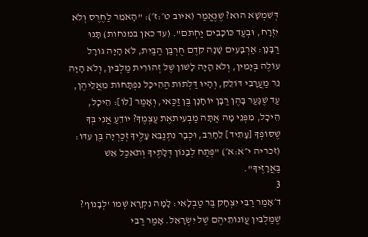דְּשִׁמְשָׁא הוּא? שֶׁנֶּאֱמַר (איוב ט׳:ז׳): "הָאֹמֵר לַחֶרֶס וְלֹא יִזְרָח, וּבְעַד כּוֹכָבִים יַחְתֹּם". (עד כאן במנחות) תָּנוּ רַבָּנָן: אַרְבָּעִים שָׁנָה קֹדֶם חֻרְבַּן הַבַּיִת, לֹא הָיָה גּוֹרָל עוֹלֶה בְּיָמִין, וְלֹא הָיָה לָשׁוֹן שֶׁל זְהוֹרִית מַלְבִּין, וְלֹא הָיָה נֵר מַעֲרָבִי דּוֹלֵק, וְהָיוּ דַּלְתוֹת הַהֵיכָל נִפְתָּחוֹת מֵאֲלֵיהֶן, עַד שֶׁגָּעַר בָּהֶן רַבָּן יוֹחָנָן בֶּן זַכַּאי, וְאָמַר [לוֹ]: הֵיכָל, הֵיכָל, מִפְּנֵי מָה אַתָּה מַבְעִיתאֶת עַצְמֶךָ? יוֹדֵעַ אֲנִי בְּךָ שֶׁסּוֹפְךָ [עָתִיד] לֵחָרֵב, וּכְבָר נִתְנַבֵּא עָלֶיךָ זְכַרְיָה בֶּן עִדּוֹ: (זכריה י״א:א׳) "פְּתַח לְבָנוֹן דְּלָתֶיךָ וְתֹאכַל אֵשׁ בַּאֲרָזֶיךָ".
3
ד׳אָמַר רַבִּי יִצְחָק בַּר טַבְלָאִי: לָמָּה נִקְרָא שְׁמוֹ 'לְבָנוֹן'? שֶׁמַּלְבִּין עֲוֹנוֹתֵיהֶם שֶׁל יִשְׂרָאֵל. אָמַר רַבִּי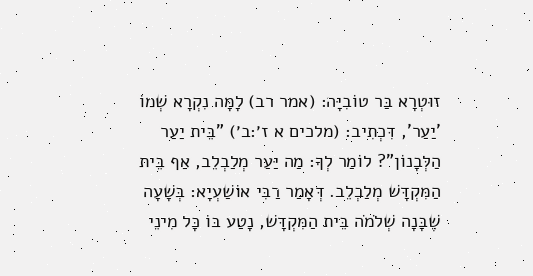זוּטְרָא בַּר טוֹבִיָּה: (אמר רב) לָמָּה נִקְרָא שְׁמוֹ 'יַעַר', דִּכְתִיב: (מלכים א ז׳:ב׳) "בֵּית יַעַר הַלְּבָנוֹן"? לוֹמַר לְךָ: מַה יַּעַר מְלַבְלֵב, אַף בֵּית הַמִּקְדָּשׁ מְלַבְלֵב. דְּאָמַר רַבִּי אוֹשַׁעְיָא: בְּשָׁעָה שֶׁבָּנָה שְׁלֹמֹה בֵּית הַמִּקְדָּשׁ, נָטַע בּוֹ כָּל מִינֵי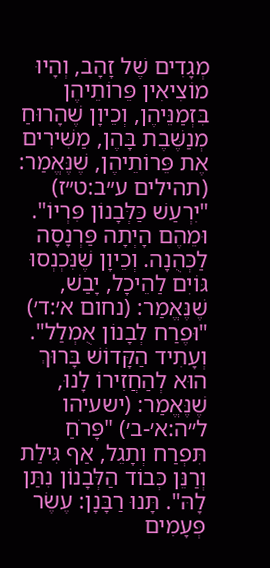מְגָדִים שֶׁל זָהָב, וְהָיוּ מוֹצִיאִין פֵּרוֹתֵיהֶן בִּזְמַנֵּיהֶן, וְכֵיוָן שֶׁהָרוּחַ מְנַשֶּׁבֶת בָּהֶן, מַשִּׁירִים אֶת פֵּרוֹתֵיהֶן, שֶׁנֶּאֱמַר: (תהילים ע״ב:ט״ז) "יִרְעַשׁ כַּלְּבָנוֹן פִּרְיוֹ". וּמֵהֶם הָיְתָה פַּרְנָסָה לַכְּהֻנָה. וְכֵיוָן שֶׁנִּכְנְסוּ גּוֹיִם לַהֵיכָל, יָבַשׁ, שֶׁנֶּאֱמַר: (נחום א׳:ד׳) "וּפֶרַח לְבָנוֹן אֻמְלַל". וְעָתִיד הַקָּדוֹשׁ בָּרוּךְ הוּא לְהַחֲזִירוֹ לָנוּ, שֶׁנֶּאֱמַר: (ישעיהו ל״ה:א׳-ב׳) "פָּרֹחַ תִּפְרַח וְתָגֵל, אַף גִּילַת וְרַנֵּן כְּבוֹד הַלְּבָנוֹן נִתַּן לָהּ". תָּנוּ רַבָּנָן: עֶשֶׂר פְּעָמִים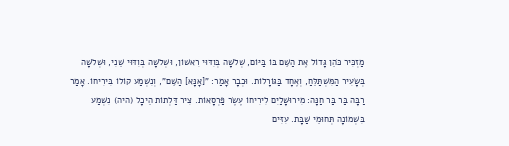מַזְכִּיר כֹּהֵן גָּדוֹל אֶת הַשֵּׁם בּוֹ בַּיּוֹם, שְׁלֹשָׁה בְּוִדּוּי רִאשׁוֹן, וּשְׁלֹשָׁה בְּוִדּוּי שֵׁנִי, וּשְׁלֹשָׁה בְּשָׂעִיר הַמִּשְׁתַּלֵּחַ, וְאֶחָד בַּגּוֹרָלוֹת. וּכְבָר אָמַר: "[אָנָּא] הַשֵּׁם", וְנִשְׁמַע קוֹלוֹ בִּירִיחוֹ. אָמַר רַבָּה בַּר בַּר חַנָּה: מִירוּשָׁלַיִם לִירִיחוֹ עֶשֶׂר פַּרְסָאוֹת. צִיר דַּלְתוֹת הֵיכָל (היה) נִשְׁמַע בִּשְׁמוֹנָה תְּחוּמֵי שַׁבָּת. עִזִּים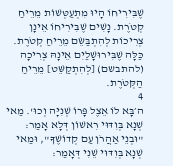שֶׁבִּירִיחוֹ הָיוּ מִתְעַטְּשׁוֹת מֵרֵיחַ קְטֹרֶת. נָשִׁים שֶׁבִּירִיחוֹ אֵינָן צְרִיכוֹת לְהִתְבַּשֵּׂם מֵרֵיחַ קְטֹרֶת. כַּלָּה שֶׁבִּירוּשָׁלַיִם אֵינָהּ צְרִיכָה (להתבשם) [לְהִתְקַשֵּׁט] מֵרֵיחַ הַקְּטֹרֶת.
4
ה׳בָּא לוֹ אֵצֶל פָּרוֹ שְׁנִיָּה וְכוּ'. מַאי שְׁנָא בְּוִדּוּי רִאשׁוֹן דְּלָא אָמַר: "וּבְנֵי אַהֲרֹן עַם קְדוֹשֶׁךָ", וּמַאי שְׁנָא בְּוִדּוּי שֵׁנִי דְּאָמַר: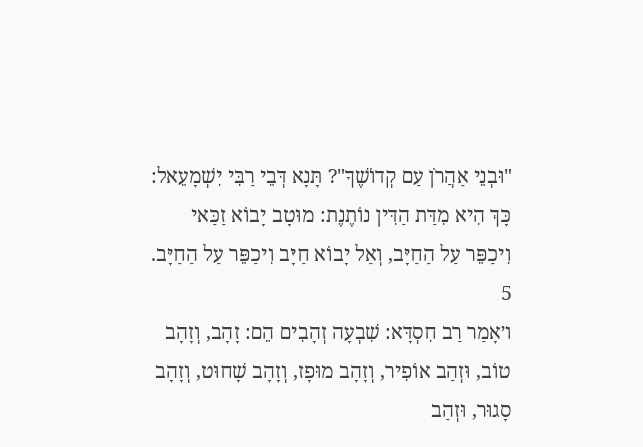"וּבְנֵי אַהֲרֹן עַם קְדוֹשֶׁךָ"? תָּנָא דְּבֵי רַבִּי יִשְׁמָעֵאל: כָּךְ הִיא מִדַּת הַדִּין נוֹתֶנֶת: מוּטָב יָבוֹא זַכַּאי וִיכַפֵּר עַל הַחַיָּב, וְאַל יָבוֹא חַיָּב וִיכַפֵּר עַל הַחַיָּב.
5
ו׳אָמַר רַב חִסְדָּא: שִׁבְעָה זְהָבִים הֵם: זָהָב, וְזָהָב טוֹב, וּזְהַב אוֹפִיר, וְזָהָב מוּפָז, וְזָהָב שָׁחוּט, וְזָהָב סָגוּר, וּזְהַב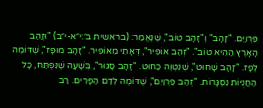פַּרְוַיִם. "זָהָב" וְ"זָהָב טוֹב", שֶׁנֶּאֱמַר: (בראשית ב׳:י״א-י״ב) "וּזֲהַב הָאָרֶץ הַהִיא טוֹב". "זְהַב אוֹפִיר", דְּאָתֵי מֵאוֹפִיר. "זָהָב מוּפָז", שֶׁדּוֹמֶה לְפָז. "זָהָב שָׁחוּט", שֶׁנִּטְוֶה כַּחוּט. "זָהָב סָגוּר", בְּשָׁעָה שֶׁנִּפְתַּח, כָּל הַחֲנֻיּוֹת נִסְגָּרוֹת. "זְהַב פַּרְוַיִם", שֶׁדּוֹמֶה לְדַם הַפָּרִים. רַב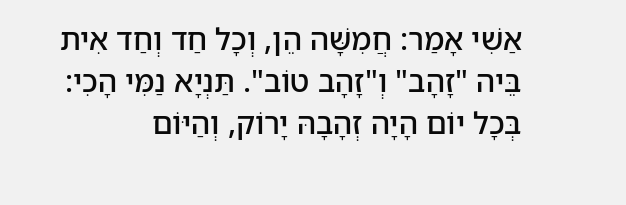אַשִׁי אָמַר: חֲמִשָּׁה הֵן, וְכָל חַד וְחַד אִית בֵּיה "זָהָב" וְ"זָהָב טוֹב". תַּנְיָא נַמִּי הָכִי: בְּכָל יוֹם הָיָה זְהָבָהּ יָרוֹק, וְהַיּוֹם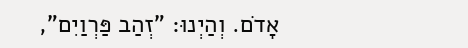אָדֹם. וְהַיְנוּ: "זְהַב פַּרְוַיִם",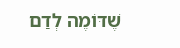שֶׁדּוֹמֶה לְדַם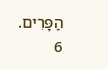הַפָּרִים.
6